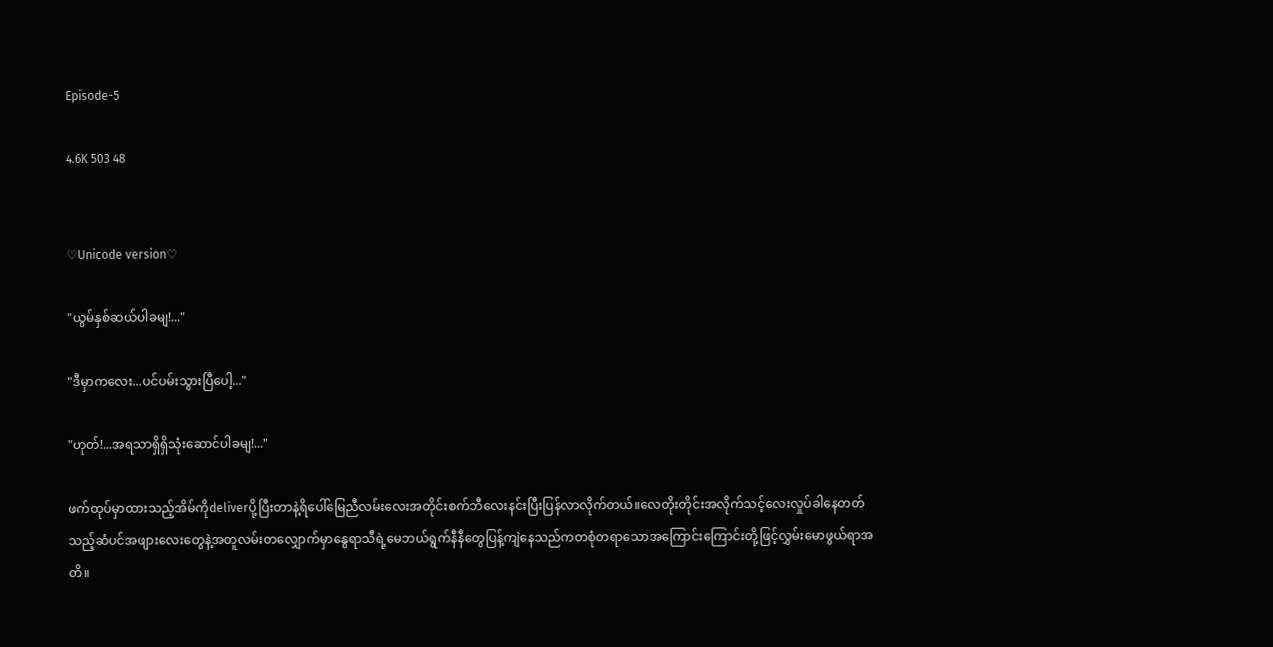Episode-5

4.6K 503 48


♡Unicode version♡

"ယွမ်နှစ်ဆယ်ပါခမျ!..."

"ဒီမှာကလေး...ပင်ပမ်းသွားပြီပေါ့..."

"ဟုတ်!...အရသာရှိရှိသုံးဆောင်ပါခမျ!..."

ဖက်ထုပ်မှာထားသည့်အိမ်ကိုdeliverပို့ပြီးတာနဲ့ရိပေါ်မြေညီလမ်းလေးအတိုင်းစက်ဘီလေးနင်းပြီးပြန်လာလိုက်တယ်။လေတိုးတိုင်းအလိုက်သင့်လေးလှုပ်ခါနေတတ်သည့်ဆံပင်အဖျားလေးတွေနဲ့အတူလမ်းတလျှောက်မှာနွေရာသီရဲ့မေဘယ်ရွက်နီနီတွေပြန့်ကျဲနေသည်ကတစုံတရာသောအကြောင်းကြောင်းတို့ဖြင့်လွှမ်းမောဖွယ်ရာအတိ။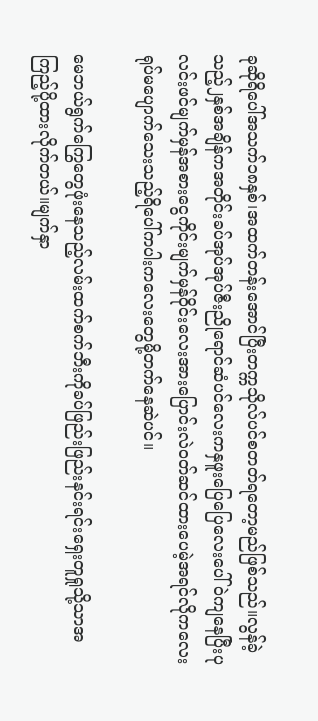ခုဆိုရိပေါ်အသက်၁၈နှစ်၊အထက်တန်းအောင်ပြီးတက္ကသိုလ်ပင်စတတ်ရတော့မည်ဖြစ်သည်။လွန်ခဲ့သည့်၂နှစ်အချိန်ကအတိုင်းခပ်အုပ်အုပ်ဇီးညိုရောင်ဆံပင်လေးကနှဖူးပြေပြေလေးပေါ်ဝဲကျနေပြီးပုလင်းဖင်မျက်မှန်အစားငွေကိုင်းမျက်မှန်ဝိုင်းလေးအားပြောင်းလဲဝတ်ဆင်ထားပေမဲ့အရင်လိုကလေးရုပ်မပျောက်သေးသည့်ရိပေါ်ကပါးကလေးတွေမို့တက်နေဆဲပင်။

မေဘယ်ရွက်ကြွေတွေဖုံးနေသည့်လမ်းထက်စက်ဘီးကိုခပ်ဖြည်းဖြည်းနင်းရင်းရှေးတူရှုသို့သာအကြည့်ပို့ထားလိုက်တယ်။မျက်နှာ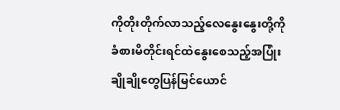ကိုတိုးတိုက်လာသည့်လေနွေးနွေးတို့ကိုခံစားမိတိုင်းရင်ထဲနွေးစေသည့်အပြုံးချိုချိုတွေပြန်မြင်ယောင်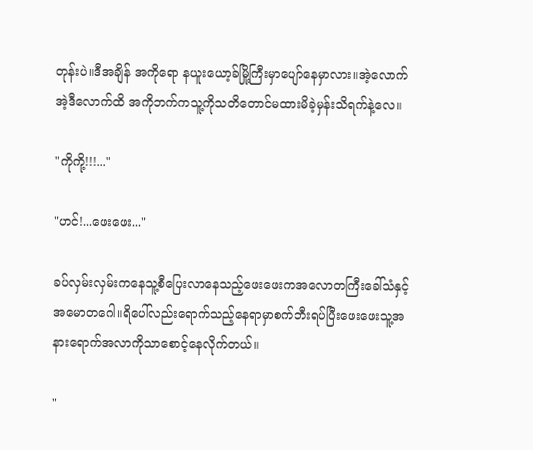တုန်းပဲ။ဒီအချိန် အကိုရော နယူးယော့ခ်မြို့ကြီးမှာပျော်နေမှာလား။အဲ့လောက် အဲ့ဒီလောက်ထိ အကိုဘက်ကသူ့ကိုသတိတောင်မထားမိခဲ့မှန်းသိရက်နဲ့လေ။

"ကိုကို့!!!..."

"ဟင်!...ဖေးဖေး..."

ခပ်လှမ်းလှမ်းကနေသူ့စီပြေးလာနေသည့်ဖေးဖေးကအလောတကြီးခေါ်သံနှင့်အမောတဂေါ။ရိပေါ်လည်းရောက်သည့်နေရာမှာစက်ဘီးရပ်ပြီးဖေးဖေးသူ့အနားရောက်အလာကိုသာစောင့်နေလိုက်တယ်။

"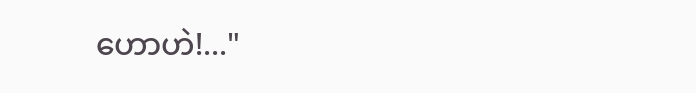ဟောဟဲ!..."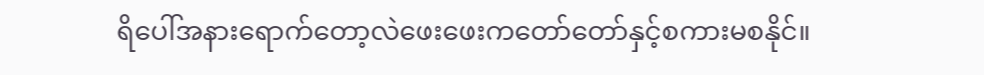ရိပေါ်အနားရောက်တော့လဲဖေးဖေးကတော်တော်နှင့်စကားမစနိုင်။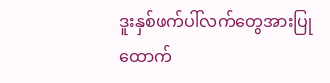ဒူးနှစ်ဖက်ပါ်လက်တွေအားပြုထောက်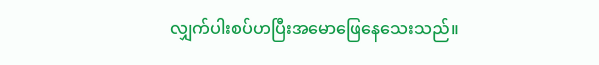လျှက်ပါးစပ်ဟပြီးအမောဖြေနေသေးသည်။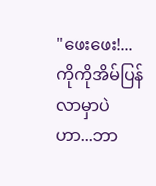"ဖေးဖေး!...ကိုကိုအိမ်ပြန်လာမှာပဲဟာ...ဘာ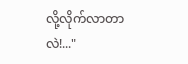လို့လိုက်လာတာလဲ!..."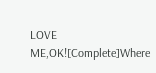LOVE ME,OK![Complete]Where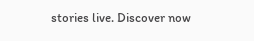stories live. Discover now